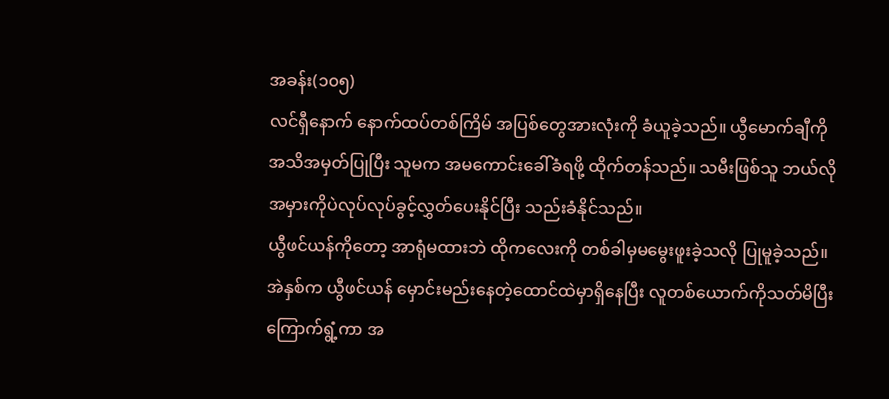အခန်း(၁၀၅)
လင်ရှီနောက် နောက်ထပ်တစ်ကြိမ် အပြစ်တွေအားလုံးကို ခံယူခဲ့သည်။ ယွီမောက်ချီကို အသိအမှတ်ပြုပြီး သူမက အမကောင်းခေါ်ခံရဖို့ ထိုက်တန်သည်။ သမီးဖြစ်သူ ဘယ်လိုအမှားကိုပဲလုပ်လုပ်ခွင့်လွှတ်ပေးနိုင်ပြီး သည်းခံနိုင်သည်။
ယွီဖင်ယန်ကိုတော့ အာရုံမထားဘဲ ထိုကလေးကို တစ်ခါမှမမွေးဖူးခဲ့သလို ပြုမူခဲ့သည်။ အဲနှစ်က ယွီဖင်ယန် မှောင်းမည်းနေတဲ့ထောင်ထဲမှာရှိနေပြီး လူတစ်ယောက်ကိုသတ်မိပြီး ကြောက်ရွံ့ကာ အ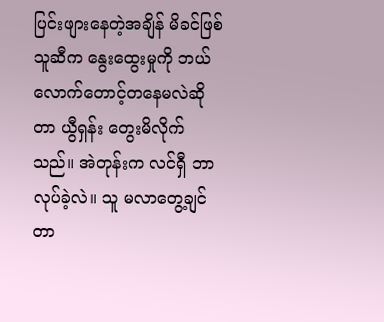ပြင်းဖျားနေတဲ့အချိန် မိခင်ဖြစ်သူဆီက နွေးထွေးမှုကို ဘယ်လောက်တောင့်တနေမလဲဆိုတာ ယွီရှန်း တွေးမိလိုက်သည်။ အဲတုန်းက လင်ရှီ ဘာလုပ်ခဲ့လဲ။ သူ မလာတွေ့ချင်တာ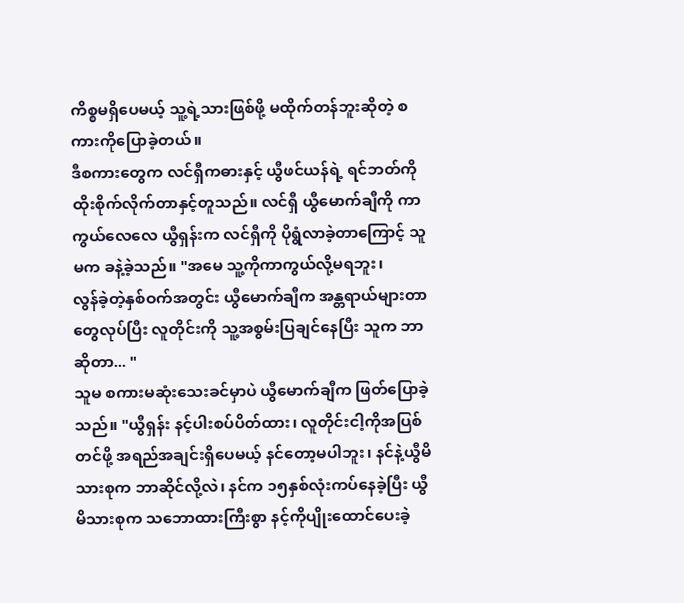ကိစ္စမရှိပေမယ့် သူ့ရဲ့သားဖြစ်ဖို့ မထိုက်တန်ဘူးဆိုတဲ့ စကားကိုပြောခဲ့တယ်။
ဒီစကားတွေက လင်ရှီကဓားနှင့် ယွီဖင်ယန်ရဲ့ ရင်ဘတ်ကို ထိုးစိုက်လိုက်တာနှင့်တူသည်။ လင်ရှီ ယွီမောက်ချီကို ကာကွယ်လေလေ ယွီရှန်းက လင်ရှီကို ပိုရွံလာခဲ့တာကြောင့် သူမက ခနဲ့ခဲ့သည်။ "အမေ သူ့ကိုကာကွယ်လို့မရဘူး၊
လွန်ခဲ့တဲ့နှစ်ဝက်အတွင်း ယွီမောက်ချီက အန္တရာယ်များတာတွေလုပ်ပြီး လူတိုင်းကို သူ့အစွမ်းပြချင်နေပြီး သူက ဘာဆိုတာ... "
သူမ စကားမဆုံးသေးခင်မှာပဲ ယွီမောက်ချီက ဖြတ်ပြောခဲ့သည်။ "ယွီရှန်း နင့်ပါးစပ်ပိတ်ထား၊ လူတိုင်းငါ့ကိုအပြစ်တင်ဖို့ အရည်အချင်းရှိပေမယ့် နင်တော့မပါဘူး၊ နင်နဲ့ယွီမိသားစုက ဘာဆိုင်လို့လဲ၊ နင်က ၁၅နှစ်လုံးကပ်နေခဲ့ပြီး ယွီမိသားစုက သဘောထားကြီးစွာ နင့်ကိုပျိုးထောင်ပေးခဲ့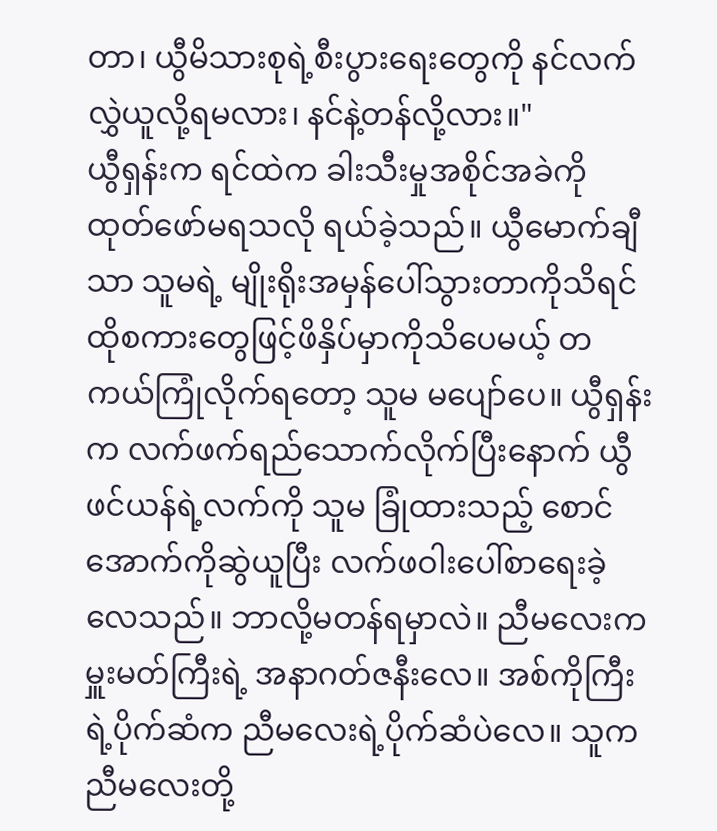တာ၊ ယွီမိသားစုရဲ့စီးပွားရေးတွေကို နင်လက်လွှဲယူလို့ရမလား၊ နင်နဲ့တန်လို့လား။"
ယွီရှန်းက ရင်ထဲက ခါးသီးမှုအစိုင်အခဲကို ထုတ်ဖော်မရသလို ရယ်ခဲ့သည်။ ယွီမောက်ချီသာ သူမရဲ့ မျိုးရိုးအမှန်ပေါ်သွားတာကိုသိရင် ထိုစကားတွေဖြင့်ဖိနှိပ်မှာကိုသိပေမယ့် တကယ်ကြုံလိုက်ရတော့ သူမ မပျော်ပေ။ ယွီရှန်းက လက်ဖက်ရည်သောက်လိုက်ပြီးနောက် ယွီဖင်ယန်ရဲ့လက်ကို သူမ ခြုံထားသည့် စောင်အောက်ကိုဆွဲယူပြီး လက်ဖဝါးပေါ်စာရေးခဲ့လေသည်။ ဘာလို့မတန်ရမှာလဲ။ ညီမလေးက မှူးမတ်ကြီးရဲ့ အနာဂတ်ဇနီးလေ။ အစ်ကိုကြီးရဲ့ပိုက်ဆံက ညီမလေးရဲ့ပိုက်ဆံပဲလေ။ သူက ညီမလေးတို့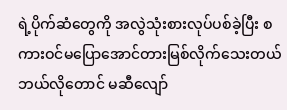ရဲ့ပိုက်ဆံတွေကို အလွဲသုံးစားလုပ်ပစ်ခဲ့ပြီး စကားဝင်မပြောအောင်တားမြစ်လိုက်သေးတယ် ဘယ်လိုတောင် မဆီလျော်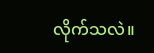လိုက်သလဲ။